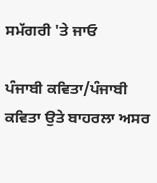ਸਮੱਗਰੀ 'ਤੇ ਜਾਓ

ਪੰਜਾਬੀ ਕਵਿਤਾ/ਪੰਜਾਬੀ ਕਵਿਤਾ ਉਤੇ ਬਾਹਰਲਾ ਅਸਰ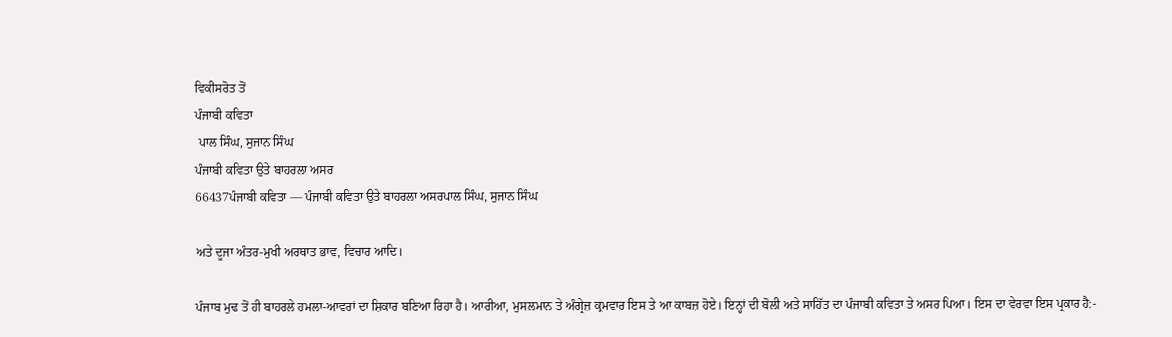ਵਿਕੀਸਰੋਤ ਤੋਂ
ਪੰਜਾਬੀ ਕਵਿਤਾ
 ਪਾਲ ਸਿੰਘ, ਸੁਜਾਨ ਸਿੰਘ
ਪੰਜਾਬੀ ਕਵਿਤਾ ਉਤੇ ਬਾਹਰਲਾ ਅਸਰ
66437ਪੰਜਾਬੀ ਕਵਿਤਾ — ਪੰਜਾਬੀ ਕਵਿਤਾ ਉਤੇ ਬਾਹਰਲਾ ਅਸਰਪਾਲ ਸਿੰਘ, ਸੁਜਾਨ ਸਿੰਘ

ਅਤੇ ਦੂਜਾ ਅੰਤਰ-ਮੁਖੀ ਅਰਥਾਤ ਭਾਵ, ਵਿਚਾਰ ਆਦਿ।

ਪੰਜਾਬ ਮੁਢ ਤੋਂ ਹੀ ਬਾਹਰਲੇ ਹਮਲਾ-ਆਵਰਾਂ ਦਾ ਸ਼ਿਕਾਰ ਬਣਿਆ ਰਿਹਾ ਹੈ। ਆਰੀਆ, ਮੁਸਲਮਾਨ ਤੇ ਅੰਗ੍ਰੇਜ਼ ਕ੍ਰਮਵਾਰ ਇਸ ਤੇ ਆ ਕਾਬਜ਼ ਹੋਏ। ਇਨ੍ਹਾਂ ਦੀ ਬੋਲੀ ਅਤੇ ਸਾਹਿੱਤ ਦਾ ਪੰਜਾਬੀ ਕਵਿਤਾ ਤੇ ਅਸਰ ਪਿਆ। ਇਸ ਦਾ ਵੇਰਵਾ ਇਸ ਪ੍ਰਕਾਰ ਹੈ:-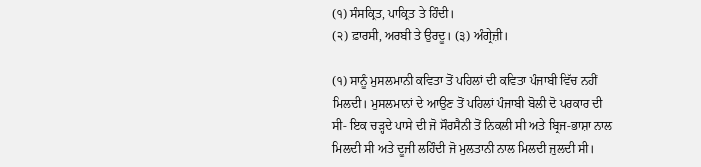(੧) ਸੰਸਕ੍ਰਿਤ, ਪਾਕ੍ਰਿਤ ਤੇ ਹਿੰਦੀ।
(੨) ਫ਼ਾਰਸੀ, ਅਰਬੀ ਤੇ ਉਰਦੂ। (੩) ਅੰਗ੍ਰੇਜ਼ੀ।

(੧) ਸਾਨੂੰ ਮੁਸਲਮਾਨੀ ਕਵਿਤਾ ਤੋਂ ਪਹਿਲਾਂ ਦੀ ਕਵਿਤਾ ਪੰਜਾਬੀ ਵਿੱਚ ਨਹੀਂ ਮਿਲਦੀ। ਮੁਸਲਮਾਨਾਂ ਦੇ ਆਉਣ ਤੋਂ ਪਹਿਲਾਂ ਪੰਜਾਬੀ ਬੋਲੀ ਦੋ ਪਰਕਾਰ ਦੀ ਸੀ- ਇਕ ਚੜ੍ਹਦੇ ਪਾਸੇ ਦੀ ਜੋ ਸੌਰਸੈਨੀ ਤੋਂ ਨਿਕਲੀ ਸੀ ਅਤੇ ਬ੍ਰਿਜ-ਭਾਸ਼ਾ ਨਾਲ ਮਿਲਦੀ ਸੀ ਅਤੇ ਦੂਜੀ ਲਹਿੰਦੀ ਜੋ ਮੁਲਤਾਨੀ ਨਾਲ ਮਿਲਦੀ ਜੁਲਦੀ ਸੀ।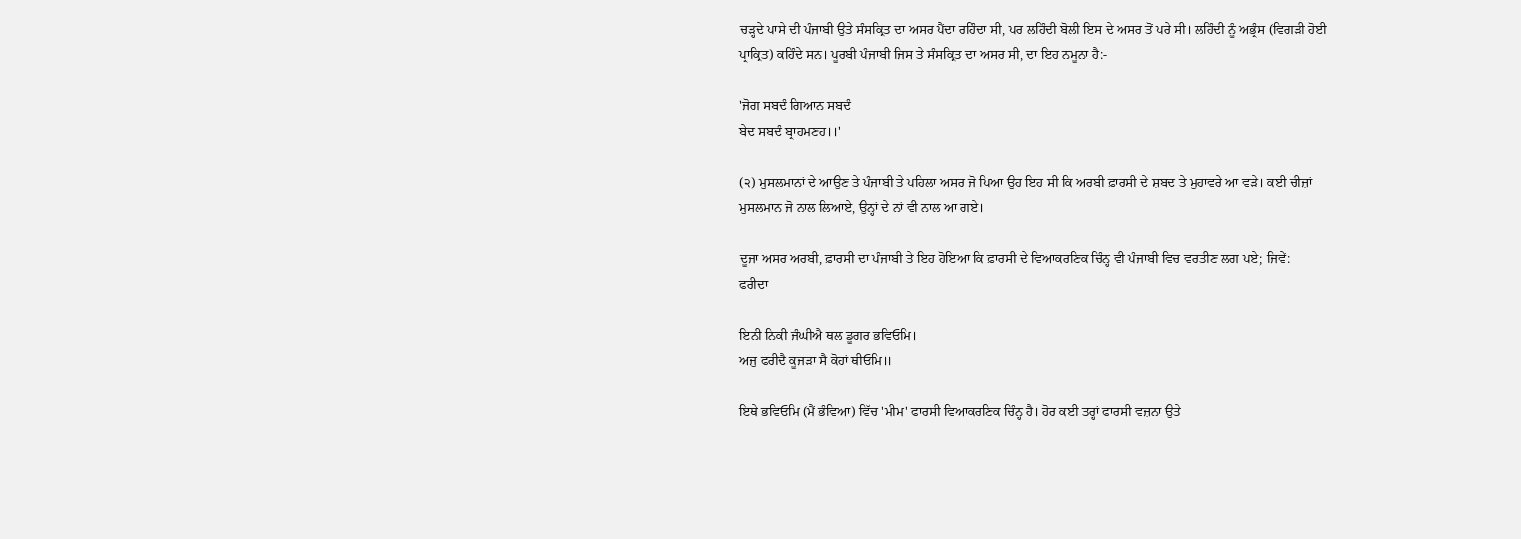ਚੜ੍ਹਦੇ ਪਾਸੇ ਦੀ ਪੰਜਾਬੀ ਉਤੇ ਸੰਸਕ੍ਰਿਤ ਦਾ ਅਸਰ ਪੈਂਦਾ ਰਹਿੰਦਾ ਸੀ, ਪਰ ਲਹਿੰਦੀ ਬੋਲੀ ਇਸ ਦੇ ਅਸਰ ਤੋਂ ਪਰੇ ਸੀ। ਲਹਿੰਦੀ ਨੂੰ ਅਭ੍ਰੰਸ (ਵਿਗੜੀ ਹੋਈ ਪ੍ਰਾਕ੍ਰਿਤ) ਕਹਿੰਦੇ ਸਨ। ਪੂਰਬੀ ਪੰਜਾਬੀ ਜਿਸ ਤੇ ਸੰਸਕ੍ਰਿਤ ਦਾ ਅਸਰ ਸੀ, ਦਾ ਇਹ ਨਮੂਨਾ ਹੈ:-

'ਜੋਗ ਸਬਦੰ ਗਿਆਨ ਸਬਦੰ
ਬੇਦ ਸਬਦੰ ਬ੍ਰਾਹਮਣਹ।।'

(੨) ਮੁਸਲਮਾਨਾਂ ਦੇ ਆਉਣ ਤੇ ਪੰਜਾਬੀ ਤੇ ਪਹਿਲਾ ਅਸਰ ਜੋ ਪਿਆ ਉਹ ਇਹ ਸੀ ਕਿ ਅਰਬੀ ਫ਼ਾਰਸੀ ਦੇ ਸ਼ਬਦ ਤੇ ਮੁਹਾਵਰੇ ਆ ਵੜੇ। ਕਈ ਚੀਜ਼ਾਂ ਮੁਸਲਮਾਨ ਜੋ ਨਾਲ ਲਿਆਏ, ਉਨ੍ਹਾਂ ਦੇ ਨਾਂ ਵੀ ਨਾਲ ਆ ਗਏ।

ਦੂਜਾ ਅਸਰ ਅਰਬੀ, ਫ਼ਾਰਸੀ ਦਾ ਪੰਜਾਬੀ ਤੇ ਇਹ ਹੋਇਆ ਕਿ ਫ਼ਾਰਸੀ ਦੇ ਵਿਆਕਰਣਿਕ ਚਿੰਨ੍ਹ ਵੀ ਪੰਜਾਬੀ ਵਿਚ ਵਰਤੀਣ ਲਗ ਪਏ; ਜਿਵੇਂ:
ਫਰੀਦਾ

ਇਨੀ ਨਿਕੀ ਜੰਘੀਐ ਥਲ ਡੂਗਰ ਭਵਿਓਮਿ।
ਅਜੁ ਫਰੀਦੈ ਕੂਜੜਾ ਸੈ ਕੋਹਾਂ ਥੀਓਮਿ॥

ਇਥੇ ਭਵਿਓਮਿ (ਮੈਂ ਭੰਵਿਆ) ਵਿੱਚ 'ਮੀਮ' ਫਾਰਸੀ ਵਿਆਕਰਣਿਕ ਚਿੰਨ੍ਹ ਹੈ। ਹੋਰ ਕਈ ਤਰ੍ਹਾਂ ਫਾਰਸੀ ਵਜ਼ਨਾ ਉਤੇ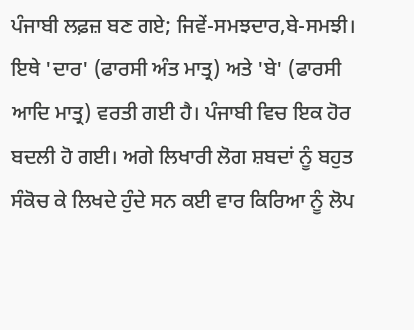ਪੰਜਾਬੀ ਲਫ਼ਜ਼ ਬਣ ਗਏ; ਜਿਵੇਂ-ਸਮਝਦਾਰ,ਬੇ-ਸਮਝੀ। ਇਥੇ 'ਦਾਰ' (ਫਾਰਸੀ ਅੰਤ ਮਾਤ੍ਰ) ਅਤੇ 'ਬੇ' (ਫਾਰਸੀ ਆਦਿ ਮਾਤ੍ਰ) ਵਰਤੀ ਗਈ ਹੈ। ਪੰਜਾਬੀ ਵਿਚ ਇਕ ਹੋਰ ਬਦਲੀ ਹੋ ਗਈ। ਅਗੇ ਲਿਖਾਰੀ ਲੋਗ ਸ਼ਬਦਾਂ ਨੂੰ ਬਹੁਤ ਸੰਕੋਚ ਕੇ ਲਿਖਦੇ ਹੁੰਦੇ ਸਨ ਕਈ ਵਾਰ ਕਿਰਿਆ ਨੂੰ ਲੋਪ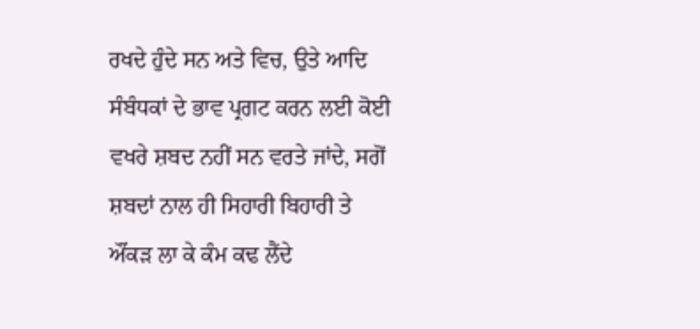ਰਖਦੇ ਹੁੰਦੇ ਸਨ ਅਤੇ ਵਿਚ, ਉਤੇ ਆਦਿ ਸੰਬੰਧਕਾਂ ਦੇ ਭਾਵ ਪ੍ਰਗਟ ਕਰਨ ਲਈ ਕੋਈ ਵਖਰੇ ਸ਼ਬਦ ਨਹੀਂ ਸਨ ਵਰਤੇ ਜਾਂਦੇ, ਸਗੋਂ ਸ਼ਬਦਾਂ ਨਾਲ ਹੀ ਸਿਹਾਰੀ ਬਿਹਾਰੀ ਤੇ ਔਂਕੜ ਲਾ ਕੇ ਕੰਮ ਕਢ ਲੈਂਦੇ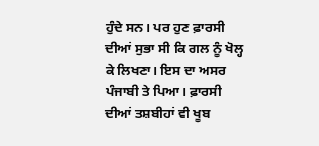ਹੁੰਦੇ ਸਨ। ਪਰ ਹੁਣ ਫ਼ਾਰਸੀ ਦੀਆਂ ਸੁਭਾ ਸੀ ਕਿ ਗਲ ਨੂੰ ਖੋਲ੍ਹ ਕੇ ਲਿਖਣਾ। ਇਸ ਦਾ ਅਸਰ ਪੰਜਾਬੀ ਤੇ ਪਿਆ। ਫ਼ਾਰਸੀ ਦੀਆਂ ਤਸ਼ਬੀਹਾਂ ਵੀ ਖੂਬ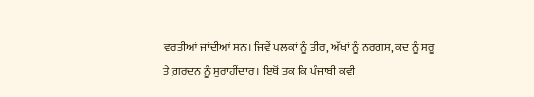ਵਰਤੀਆਂ ਜਾਂਦੀਆਂ ਸਨ। ਜਿਵੇਂ ਪਲਕਾਂ ਨੂੰ ਤੀਰ, ਅੱਖਾਂ ਨੂੰ ਨਰਗਸ, ਕਦ ਨੂੰ ਸਰੂ ਤੇ ਗ਼ਰਦਨ ਨੂੰ ਸੁਰਾਹੀਂਦਾਰ। ਇਥੋਂ ਤਕ ਕਿ ਪੰਜਾਬੀ ਕਵੀ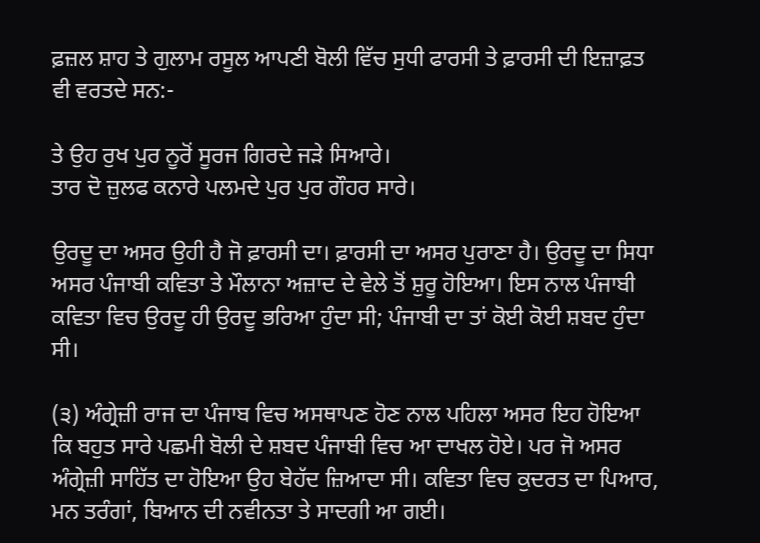ਫ਼ਜ਼ਲ ਸ਼ਾਹ ਤੇ ਗੁਲਾਮ ਰਸੂਲ ਆਪਣੀ ਬੋਲੀ ਵਿੱਚ ਸੁਧੀ ਫਾਰਸੀ ਤੇ ਫ਼ਾਰਸੀ ਦੀ ਇਜ਼ਾਫ਼ਤ ਵੀ ਵਰਤਦੇ ਸਨ:-

ਤੇ ਉਹ ਰੁਖ ਪੁਰ ਨੂਰੋਂ ਸੂਰਜ ਗਿਰਦੇ ਜੜੇ ਸਿਆਰੇ।
ਤਾਰ ਦੋ ਜ਼ੁਲਫ ਕਨਾਰੇ ਪਲਮਦੇ ਪੁਰ ਪੁਰ ਗੌਹਰ ਸਾਰੇ।

ਉਰਦੂ ਦਾ ਅਸਰ ਉਹੀ ਹੈ ਜੋ ਫ਼ਾਰਸੀ ਦਾ। ਫ਼ਾਰਸੀ ਦਾ ਅਸਰ ਪੁਰਾਣਾ ਹੈ। ਉਰਦੂ ਦਾ ਸਿਧਾ ਅਸਰ ਪੰਜਾਬੀ ਕਵਿਤਾ ਤੇ ਮੌਲਾਨਾ ਅਜ਼ਾਦ ਦੇ ਵੇਲੇ ਤੋਂ ਸ਼ੁਰੂ ਹੋਇਆ। ਇਸ ਨਾਲ ਪੰਜਾਬੀ ਕਵਿਤਾ ਵਿਚ ਉਰਦੂ ਹੀ ਉਰਦੂ ਭਰਿਆ ਹੁੰਦਾ ਸੀ; ਪੰਜਾਬੀ ਦਾ ਤਾਂ ਕੋਈ ਕੋਈ ਸ਼ਬਦ ਹੁੰਦਾ ਸੀ।

(੩) ਅੰਗ੍ਰੇਜ਼ੀ ਰਾਜ ਦਾ ਪੰਜਾਬ ਵਿਚ ਅਸਥਾਪਣ ਹੋਣ ਨਾਲ ਪਹਿਲਾ ਅਸਰ ਇਹ ਹੋਇਆ ਕਿ ਬਹੁਤ ਸਾਰੇ ਪਛਮੀ ਬੋਲੀ ਦੇ ਸ਼ਬਦ ਪੰਜਾਬੀ ਵਿਚ ਆ ਦਾਖਲ ਹੋਏ। ਪਰ ਜੋ ਅਸਰ ਅੰਗ੍ਰੇਜ਼ੀ ਸਾਹਿੱਤ ਦਾ ਹੋਇਆ ਉਹ ਬੇਹੱਦ ਜ਼ਿਆਦਾ ਸੀ। ਕਵਿਤਾ ਵਿਚ ਕੁਦਰਤ ਦਾ ਪਿਆਰ, ਮਨ ਤਰੰਗਾਂ, ਬਿਆਨ ਦੀ ਨਵੀਨਤਾ ਤੇ ਸਾਦਗੀ ਆ ਗਈ।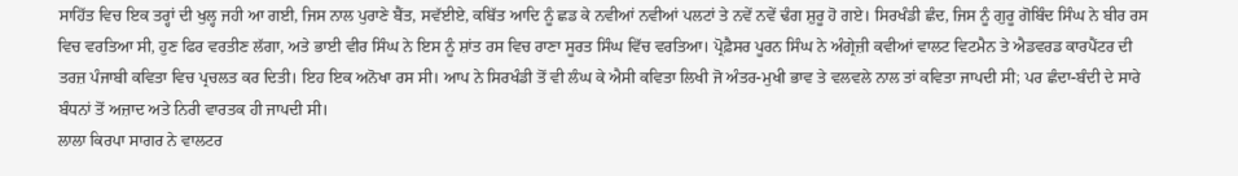ਸਾਹਿੱਤ ਵਿਚ ਇਕ ਤਰ੍ਹਾਂ ਦੀ ਖੁਲ੍ਹ ਜਹੀ ਆ ਗਈ, ਜਿਸ ਨਾਲ ਪੁਰਾਣੇ ਬੈਂਤ, ਸਵੱਈਏ, ਕਬਿੱਤ ਆਦਿ ਨੂੰ ਛਡ ਕੇ ਨਵੀਆਂ ਨਵੀਆਂ ਪਲਟਾਂ ਤੇ ਨਵੇਂ ਨਵੇਂ ਢੰਗ ਸ਼ੁਰੂ ਹੋ ਗਏ। ਸਿਰਖੰਡੀ ਛੰਦ, ਜਿਸ ਨੂੰ ਗੁਰੂ ਗੋਬਿੰਦ ਸਿੰਘ ਨੇ ਬੀਰ ਰਸ ਵਿਚ ਵਰਤਿਆ ਸੀ, ਹੁਣ ਫਿਰ ਵਰਤੀਣ ਲੱਗਾ, ਅਤੇ ਭਾਈ ਵੀਰ ਸਿੰਘ ਨੇ ਇਸ ਨੂੰ ਸ਼ਾਂਤ ਰਸ ਵਿਚ ਰਾਣਾ ਸੂਰਤ ਸਿੰਘ ਵਿੱਚ ਵਰਤਿਆ। ਪ੍ਰੋਫ਼ੈਸਰ ਪੂਰਨ ਸਿੰਘ ਨੇ ਅੰਗ੍ਰੇਜ਼ੀ ਕਵੀਆਂ ਵਾਲਟ ਵਿਟਮੈਨ ਤੇ ਐਡਵਰਡ ਕਾਰਪੈਂਟਰ ਦੀ ਤਰਜ਼ ਪੰਜਾਬੀ ਕਵਿਤਾ ਵਿਚ ਪ੍ਰਚਲਤ ਕਰ ਦਿਤੀ। ਇਹ ਇਕ ਅਨੋਖਾ ਰਸ ਸੀ। ਆਪ ਨੇ ਸਿਰਖੰਡੀ ਤੋਂ ਵੀ ਲੰਘ ਕੇ ਐਸੀ ਕਵਿਤਾ ਲਿਖੀ ਜੋ ਅੰਤਰ-ਮੁਖੀ ਭਾਵ ਤੇ ਵਲਵਲੇ ਨਾਲ ਤਾਂ ਕਵਿਤਾ ਜਾਪਦੀ ਸੀ; ਪਰ ਛੰਦਾ-ਬੰਦੀ ਦੇ ਸਾਰੇ ਬੰਧਨਾਂ ਤੋਂ ਅਜ਼ਾਦ ਅਤੇ ਨਿਰੀ ਵਾਰਤਕ ਹੀ ਜਾਪਦੀ ਸੀ।
ਲਾਲਾ ਕਿਰਪਾ ਸਾਗਰ ਨੇ ਵਾਲਟਰ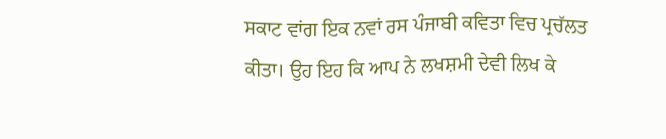ਸਕਾਟ ਵਾਂਗ ਇਕ ਨਵਾਂ ਰਸ ਪੰਜਾਬੀ ਕਵਿਤਾ ਵਿਚ ਪ੍ਰਚੱਲਤ ਕੀਤਾ। ਉਹ ਇਹ ਕਿ ਆਪ ਨੇ ਲਖਸ਼ਮੀ ਦੇਵੀ ਲਿਖ ਕੇ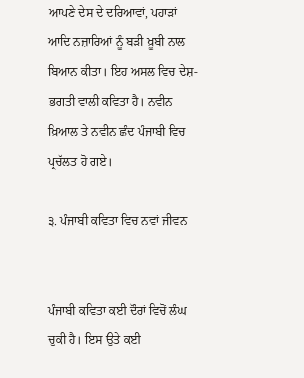ਆਪਣੇ ਦੇਸ ਦੇ ਦਰਿਆਵਾਂ, ਪਹਾੜਾਂ ਆਦਿ ਨਜ਼ਾਰਿਆਂ ਨੂੰ ਬੜੀ ਖ਼ੂਬੀ ਨਾਲ ਬਿਆਨ ਕੀਤਾ। ਇਹ ਅਸਲ ਵਿਚ ਦੇਸ਼-ਭਗਤੀ ਵਾਲੀ ਕਵਿਤਾ ਹੈ। ਨਵੀਨ ਖ਼ਿਆਲ ਤੇ ਨਵੀਨ ਛੰਦ ਪੰਜਾਬੀ ਵਿਚ ਪ੍ਰਚੱਲਤ ਹੋ ਗਏ।

੩. ਪੰਜਾਬੀ ਕਵਿਤਾ ਵਿਚ ਨਵਾਂ ਜੀਵਨ


ਪੰਜਾਬੀ ਕਵਿਤਾ ਕਈ ਦੌਰਾਂ ਵਿਚੋਂ ਲੰਘ ਚੁਕੀ ਹੈ। ਇਸ ਉਤੇ ਕਈ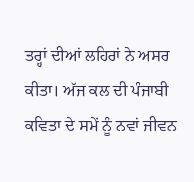ਤਰ੍ਹਾਂ ਦੀਆਂ ਲਹਿਰਾਂ ਨੇ ਅਸਰ ਕੀਤਾ। ਅੱਜ ਕਲ ਦੀ ਪੰਜਾਬੀ ਕਵਿਤਾ ਦੇ ਸਮੇਂ ਨੂੰ ਨਵਾਂ ਜੀਵਨ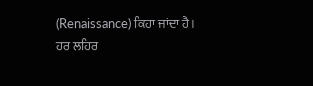(Renaissance) ਕਿਹਾ ਜਾਂਦਾ ਹੈ।
ਹਰ ਲਹਿਰ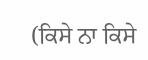(ਕਿਸੇ ਨਾ ਕਿਸੇ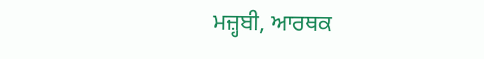ਮਜ਼੍ਹਬੀ, ਆਰਥਕ